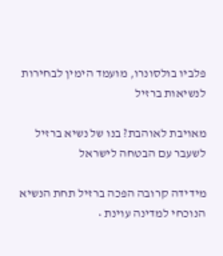פלביו בולסונרו, מועמד הימין לבחירות לנשיאות ברזיל

מאויבת לאוהבת? בנו של נשיא ברזיל לשעבר עם הבטחה לישראל

מידידה קרובה הפכה ברזיל תחת הנשיא הנוכחי למדינה עוינת •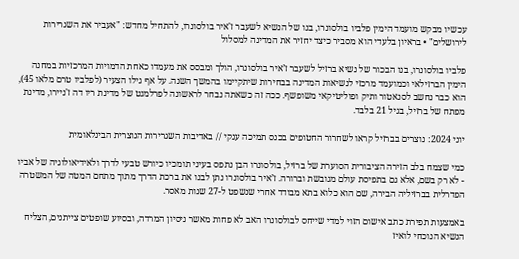עכשיו מבקש מועמד הימין פלביו בולסונרו, בנו של הנשיא לשעבר ז'איר בולסונרו, להתחיל מחדש: "אעביר את השגרירות לירושלים" • בראיון בלעדי הוא מסביר כיצד יחזיר את המדינה למסלול

פלביו בולסונרו, בנו הבכור של נשיא ברזיל לשעבר ז’איר בולסונרו, הולך ומבסס את מעמדו כאחת הדמויות המרכזיות במחנה הימין הברזילאי וכמועמד מרכזי לנשיאות המדינה בבחירות שיתקיימו בהמשך השנה. על אף גילו הצעיר (לפלביו טרם מלאו 45), הוא כבר נחשב לסנאטור ותיק ופוליטיקאי משופשף. ככה זה כשאתה נבחר לראשונה לפרלמנט של מדינת ריו דה ז'ניירו, מדינת מפתח של ברזיל, בגיל 21 בלבד.

יוני 2024: נוצרים בברזיל קראו לשחרור החטופים בכנס תמיכה ענקי // באדיבות השגרירות הנוצרית הבינלאומית

כמי שצמח בלב הזירה הציבורית הסוערת של ברזיל, בולסונרו הבן נתפס בעיני תומכיו כיורש טבעי לדרך ולאידיאולוגיה של אביו - לא רק בשם, אלא גם בתפיסת עולם מגובשת וברורה. ז’איר בולסונרו נתן לבנו את ברכת הדרך מתוך מתחם המטה של המשטרה הפדרלית בברזיליה הבירה, שם הוא כלוא בתא מבודד אחרי שנשפט ל-27 שנות מאסר.

באמצעות תפירת כתב אישום הזוי למדי שייחס לבולסונרו האב לא פחות מאשר ניסיון המרדה, ובסיוע שופטים צייתנים, הצליח הנשיא הנוכחי לואיז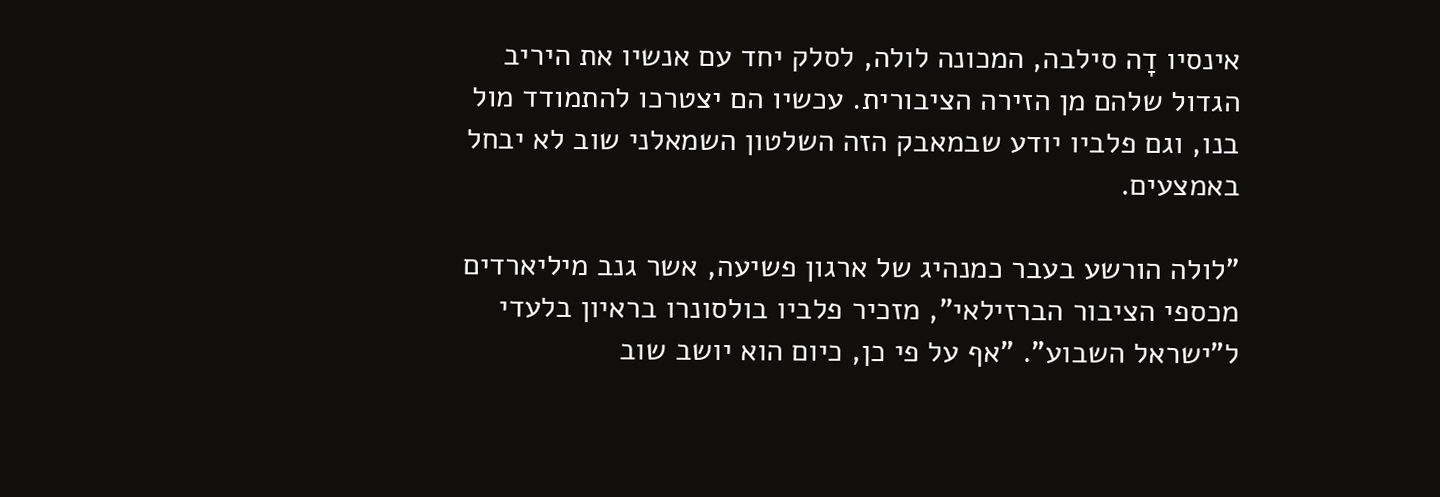אינסיו דָה סילבה, המכונה לולה, לסלק יחד עם אנשיו את היריב הגדול שלהם מן הזירה הציבורית. עכשיו הם יצטרכו להתמודד מול בנו, וגם פלביו יודע שבמאבק הזה השלטון השמאלני שוב לא יבחל באמצעים.

"לולה הורשע בעבר כמנהיג של ארגון פשיעה, אשר גנב מיליארדים מכספי הציבור הברזילאי", מזכיר פלביו בולסונרו בראיון בלעדי ל"ישראל השבוע". "אף על פי כן, כיום הוא יושב שוב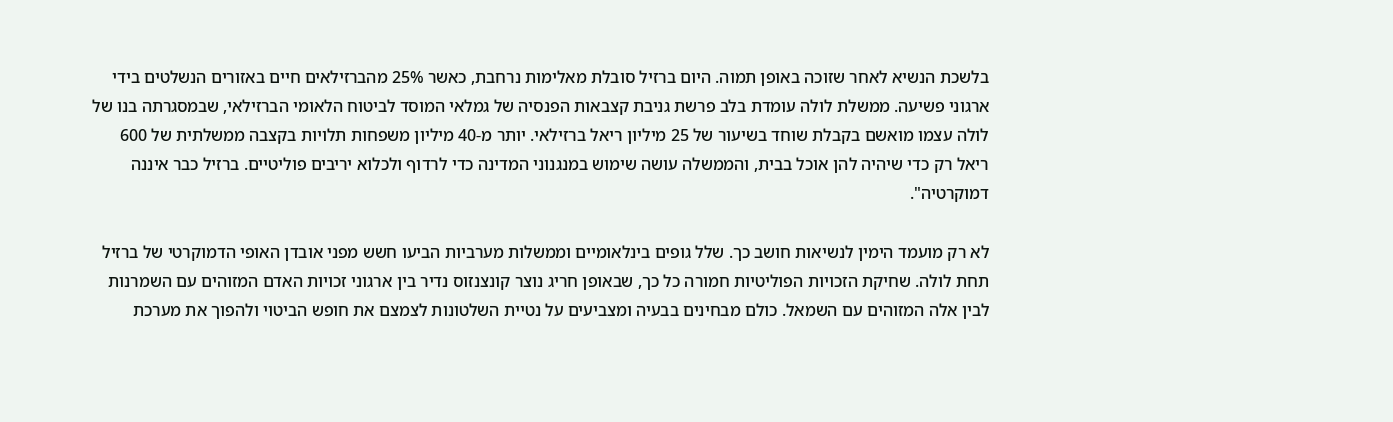בלשכת הנשיא לאחר שזוכה באופן תמוה. היום ברזיל סובלת מאלימות נרחבת, כאשר 25% מהברזילאים חיים באזורים הנשלטים בידי ארגוני פשיעה. ממשלת לולה עומדת בלב פרשת גניבת קצבאות הפנסיה של גמלאי המוסד לביטוח הלאומי הברזילאי, שבמסגרתה בנו של לולה עצמו מואשם בקבלת שוחד בשיעור של 25 מיליון ריאל ברזילאי. יותר מ-40 מיליון משפחות תלויות בקצבה ממשלתית של 600 ריאל רק כדי שיהיה להן אוכל בבית, והממשלה עושה שימוש במנגנוני המדינה כדי לרדוף ולכלוא יריבים פוליטיים. ברזיל כבר איננה דמוקרטיה".

לא רק מועמד הימין לנשיאות חושב כך. שלל גופים בינלאומיים וממשלות מערביות הביעו חשש מפני אובדן האופי הדמוקרטי של ברזיל תחת לולה. שחיקת הזכויות הפוליטיות חמורה כל כך, שבאופן חריג נוצר קונצנזוס נדיר בין ארגוני זכויות האדם המזוהים עם השמרנות לבין אלה המזוהים עם השמאל. כולם מבחינים בבעיה ומצביעים על נטיית השלטונות לצמצם את חופש הביטוי ולהפוך את מערכת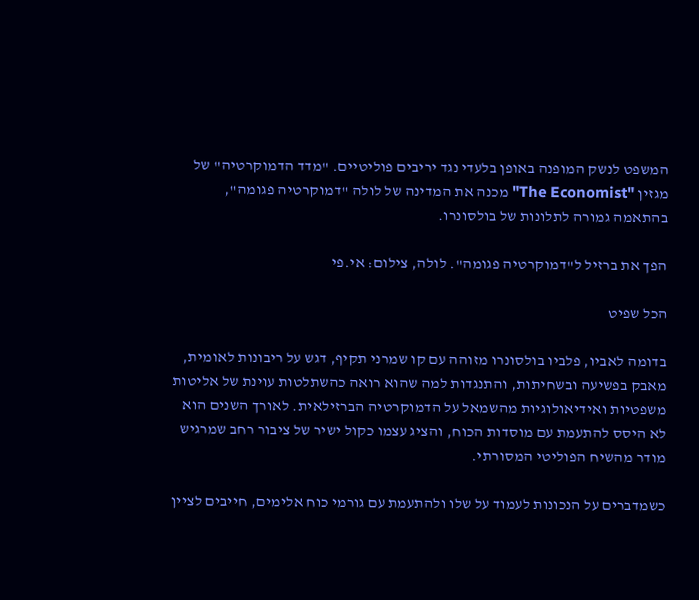המשפט לנשק המופנה באופן בלעדי נגד יריבים פוליטיים. "מדד הדמוקרטיה" של מגזין "The Economist" מכנה את המדינה של לולה "דמוקרטיה פגומה", בהתאמה גמורה לתלונות של בולסונרו.

הפך את ברזיל ל"דמוקרטיה פגומה". לולה, צילום: אי.פי

הכל שפיט

בדומה לאביו, פלביו בולסונרו מזוהה עם קו שמרני תקיף, דגש על ריבונות לאומית, מאבק בפשיעה ובשחיתות, והתנגדות למה שהוא רואה כהשתלטות עוינת של אליטות משפטיות ואידיאולוגיות מהשמאל על הדמוקרטיה הברזילאית. לאורך השנים הוא לא היסס להתעמת עם מוסדות הכוח, והציג עצמו כקול ישיר של ציבור רחב שמרגיש מודר מהשיח הפוליטי המסורתי.

כשמדברים על הנכונות לעמוד על שלו ולהתעמת עם גורמי כוח אלימים, חייבים לציין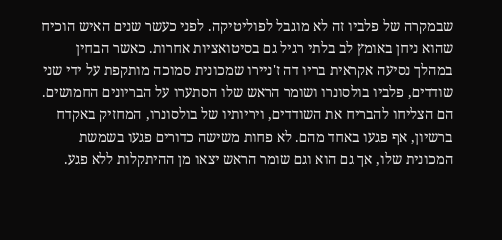שבמקרה של פלביו זה לא מוגבל לפוליטיקה. לפני כעשר שנים האיש הוכיח שהוא ניחן באומץ לב בלתי רגיל גם בסיטואציות אחרות. כאשר הבחין במהלך נסיעה אקראית בריו דה ז'ניירו שמכונית סמוכה מותקפת על ידי שני שודדים, פלביו בולסונרו ושומר הראש שלו הסתערו על הבריונים החמושים. הם הצליחו להבריח את השודדים, ויריותיו של בולסונרו, המחזיק באקדח ברשיון, אף פגעו באחד מהם. לא פחות משישה כדורים פגעו בשמשת המכונית שלו, אך גם הוא וגם שומר הראש יצאו מן ההיתקלות ללא פגע.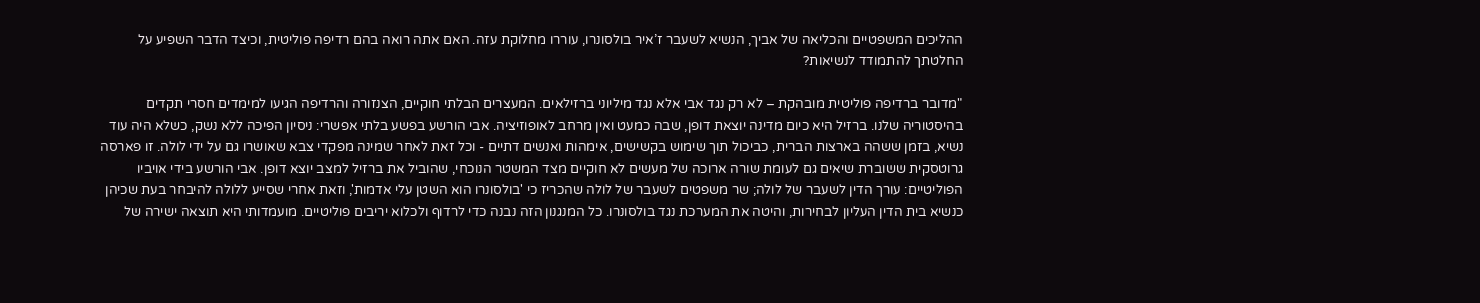ההליכים המשפטיים והכליאה של אביך, הנשיא לשעבר ז’איר בולסונרו, עוררו מחלוקת עזה. האם אתה רואה בהם רדיפה פוליטית, וכיצד הדבר השפיע על החלטתך להתמודד לנשיאות?

"מדובר ברדיפה פוליטית מובהקת – לא רק נגד אבי אלא נגד מיליוני ברזילאים. המעצרים הבלתי חוקיים, הצנזורה והרדיפה הגיעו למימדים חסרי תקדים בהיסטוריה שלנו. ברזיל היא כיום מדינה יוצאת דופן, שבה כמעט ואין מרחב לאופוזיציה. אבי הורשע בפשע בלתי אפשרי: ניסיון הפיכה ללא נשק, כשלא היה עוד נשיא, בזמן ששהה בארצות הברית, כביכול תוך שימוש בקשישים, אימהות ואנשים דתיים - וכל זאת לאחר שמינה מפקדי צבא שאושרו גם על ידי לולה. זו פארסה גרוטסקית ששוברת שיאים גם לעומת שורה ארוכה של מעשים לא חוקיים מצד המשטר הנוכחי, שהוביל את ברזיל למצב יוצא דופן. אבי הורשע בידי אויביו הפוליטיים: עורך הדין לשעבר של לולה; שר משפטים לשעבר של לולה שהכריז כי 'בולסונרו הוא השטן עלי אדמות', וזאת אחרי שסייע ללולה להיבחר בעת שכיהן כנשיא בית הדין העליון לבחירות, והיטה את המערכת נגד בולסונרו. כל המנגנון הזה נבנה כדי לרדוף ולכלוא יריבים פוליטיים. מועמדותי היא תוצאה ישירה של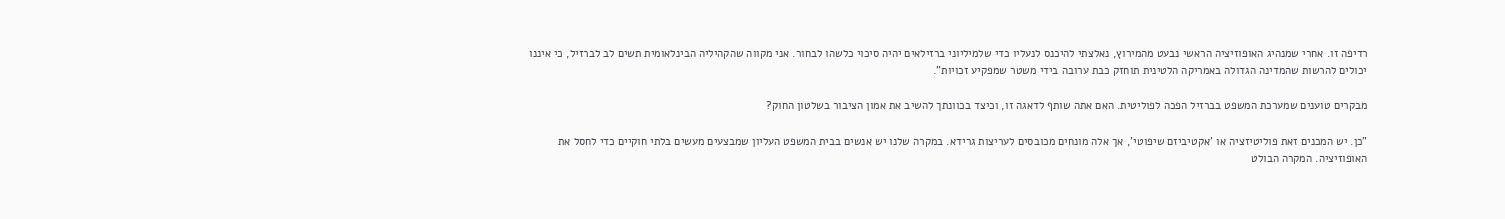רדיפה זו. אחרי שמנהיג האופוזיציה הראשי נבעט מהמירוץ, נאלצתי להיכנס לנעליו כדי שלמיליוני ברזילאים יהיה סיכוי כלשהו לבחור. אני מקווה שהקהיליה הבינלאומית תשים לב לברזיל, כי איננו יכולים להרשות שהמדינה הגדולה באמריקה הלטינית תוחזק כבת ערובה בידי משטר שמפקיע זכויות".

מבקרים טוענים שמערכת המשפט בברזיל הפכה לפוליטית. האם אתה שותף לדאגה זו, וכיצד בכוונתך להשיב את אמון הציבור בשלטון החוק?

"כן. יש המכנים זאת פוליטיזציה או 'אקטיביזם שיפוטי', אך אלה מונחים מכובסים לעריצות גרידא. במקרה שלנו יש אנשים בבית המשפט העליון שמבצעים מעשים בלתי חוקיים כדי לחסל את האופוזיציה. המקרה הבולט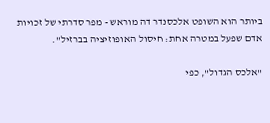ביותר הוא השופט אלכסנדר דה מוראש - מפר סדרתי של זכויות אדם שפעל במטרה אחת: חיסול האופוזיציה בברזיל".

"אלכס הגדול", כפי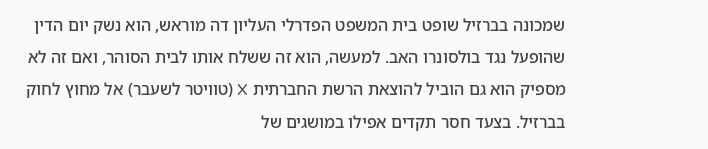שמכונה בברזיל שופט בית המשפט הפדרלי העליון דה מוראש, הוא נשק יום הדין שהופעל נגד בולסונרו האב. למעשה, הוא זה ששלח אותו לבית הסוהר, ואם זה לא מספיק הוא גם הוביל להוצאת הרשת החברתית X (טוויטר לשעבר) אל מחוץ לחוק בברזיל. בצעד חסר תקדים אפילו במושגים של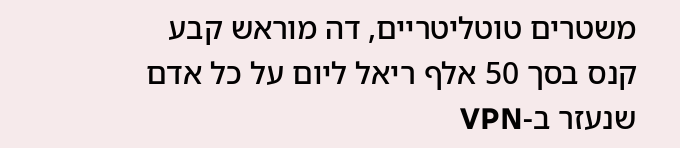משטרים טוטליטריים, דה מוראש קבע קנס בסך 50 אלף ריאל ליום על כל אדם שנעזר ב-VPN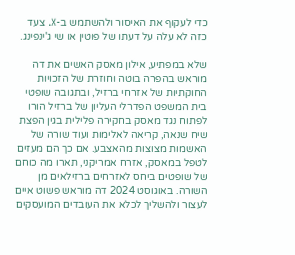כדי לעקוף את האיסור ולהשתמש ב-X. צעד כזה לא עלה על דעתו של פוטין או שי ג'ינפינג.

שלא במפתיע, אילון מאסק האשים את דה מוראש בהפרה בוטה וחוזרת של הזכויות החוקתיות של אזרחי ברזיל, ובתגובה שופטי בית המשפט הפדרלי העליון של ברזיל הורו לפתוח נגד מאסק בחקירה פלילית בגין הפצת שיח שנאה, קריאה לאלימות ועוד שורה של האשמות מצוצות מהאצבע. אם כך הם מעזים לטפל במאסק, אזרח אמריקני, תארו מה כוחם של שופטים ביחס לאזרחים ברזילאים מן השורה. באוגוסט 2024 דה מוראש פשוט איים לעצור ולהשליך לכלא את העובדים המועסקים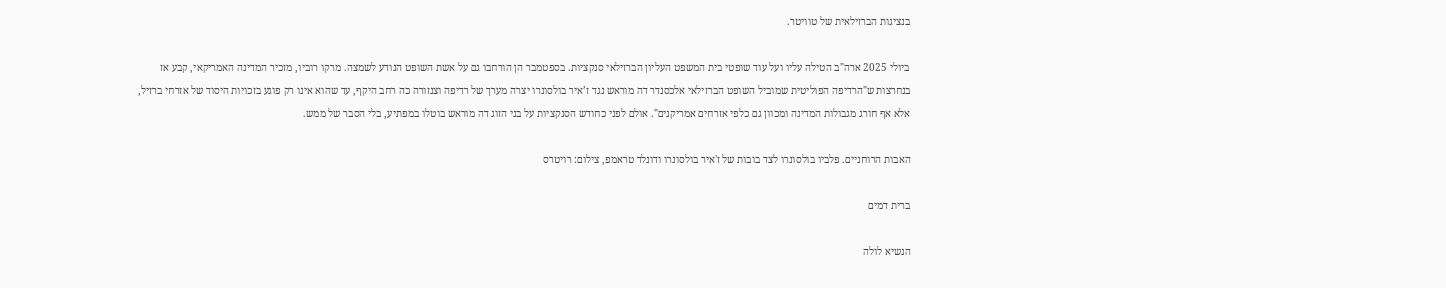בנציגות הברזילאית של טוויטר.

ביולי 2025 ארה"ב הטילה עליו ועל עוד שופטי בית המשפט העליון הברזילאי סנקציות. בספטמבר הן הורחבו גם על אשת השופט הנודע לשמצה. מרקו רוביו, מזכיר המדינה האמריקאי, קבע אז בנחרצות ש"הרדיפה הפוליטית שמוביל השופט הברזילאי אלכסנדר דה מוראש נגד ז’איר בולסונרו יצרה מערך של רדיפה וצנזורה כה רחב היקף, עד שהוא אינו רק פוגע בזכויות היסוד של אזרחי ברזיל, אלא אף חורג מגבולות המדינה ומכוון גם כלפי אזרחים אמריקנים". אולם לפני כחודש הסנקציות על בני הזוג דה מוראש בוטלו במפתיע, בלי הסבר של ממש.

האבות הרוחניים. פלביו בולסונרו לצד בובות של ז'איר בולסונרו ודונלד טראמפ, צילום: רויטרס

ברית דמים

הנשיא לולה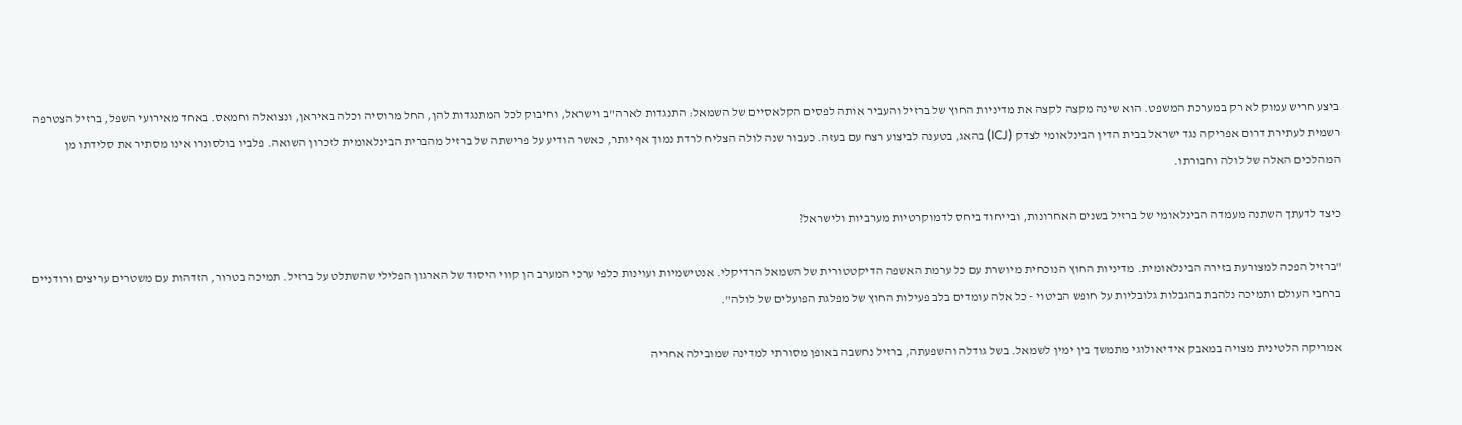ביצע חריש עמוק לא רק במערכת המשפט. הוא שינה מקצה לקצה את מדיניות החוץ של ברזיל והעביר אותה לפסים הקלאסיים של השמאל: התנגדות לארה"ב וישראל, וחיבוק לכל המתנגדות להן, החל מרוסיה וכלה באיראן, ונצואלה וחמאס. באחד מאירועי השפל, ברזיל הצטרפה רשמית לעתירת דרום אפריקה נגד ישראל בבית הדין הבינלאומי לצדק (ICJ) בהאג, בטענה לביצוע רצח עם בעזה. כעבור שנה לולה הצליח לרדת נמוך אף יותר, כאשר הודיע על פרישתה של ברזיל מהברית הבינלאומית לזכרון השואה. פלביו בולסונרו אינו מסתיר את סלידתו מן המהלכים האלה של לולה וחבורתו.

כיצד לדעתך השתנה מעמדה הבינלאומי של ברזיל בשנים האחרונות, ובייחוד ביחס לדמוקרטיות מערביות ולישראל?

"ברזיל הפכה למצורעת בזירה הבינלאומית. מדיניות החוץ הנוכחית מיושרת עם כל ערמת האשפה הדיקטטורית של השמאל הרדיקלי. אנטישמיות ועוינות כלפי ערכי המערב הן קווי היסוד של הארגון הפלילי שהשתלט על ברזיל. תמיכה בטרור, הזדהות עם משטרים עריצים ורודניים ברחבי העולם ותמיכה נלהבת בהגבלות גלובליות על חופש הביטוי - כל אלה עומדים בלב פעילות החוץ של מפלגת הפועלים של לולה".

אמריקה הלטינית מצויה במאבק אידיאולוגי מתמשך בין ימין לשמאל. בשל גודלה והשפעתה, ברזיל נחשבה באופן מסורתי למדינה שמובילה אחריה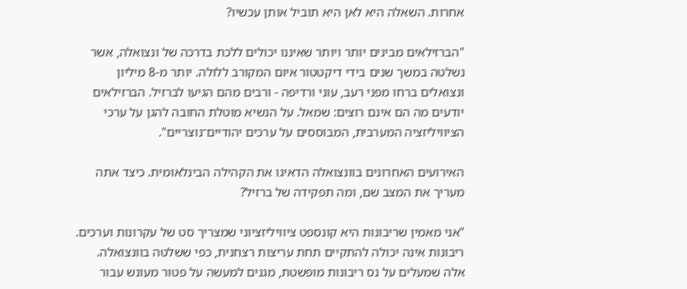אחרות. השאלה היא לאן היא תוביל אותן עכשיו?

"הברזילאים מבינים יותר ויותר שאיננו יכולים ללכת בדרכה של ונצואלה, אשר נשלטה במשך שנים בידי דיקטטור איום המקורב ללולה. יותר מ-8 מיליון ונצואלים ברחו מפני רעב, עוני ורדיפה - ורבים מהם הגיעו לברזיל. הברזילאים יודעים מה הם אינם רוצים: שמאל. על הנשיא מוטלת החובה להגן על ערכי הציוויליזציה המערבית, המבוססים על ערכים יהודיים־נוצריים".

האירועים האחרונים בוונצואלה הדאיגו את הקהילה הבינלאומית. כיצד אתה מעריך את המצב שם, ומה תפקידה של ברזיל?

"אני מאמין שריבונות היא קונספט ציוויליזציוני שמצריך סט של עקרונות וערכים. ריבונות אינה יכולה להתקיים תחת עריצות רצחנית, כפי ששלטה בוונצואלה. אלה שמעלים על נס ריבונות מופשטת, מגנים למעשה על פטור מעונש עבור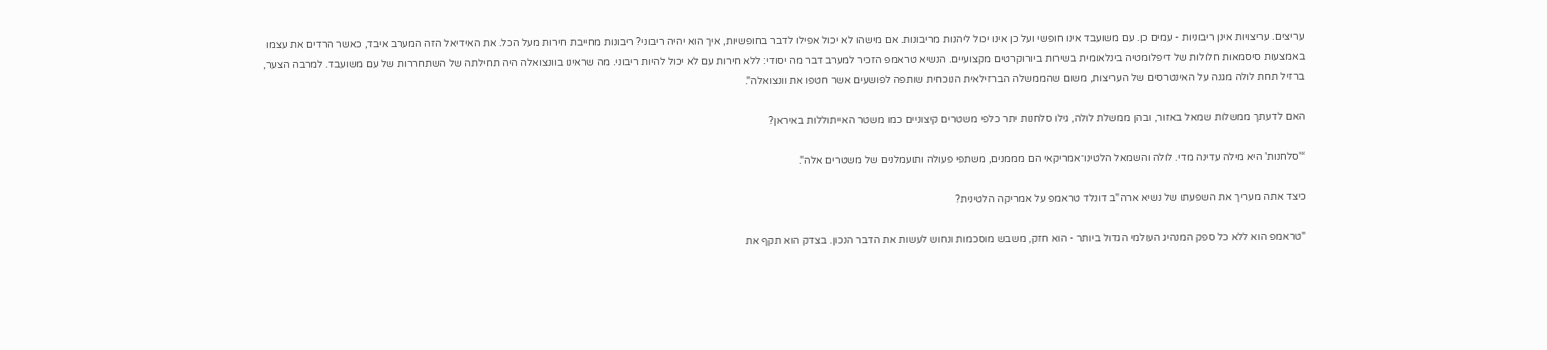עריצים. עריצויות אינן ריבוניות - עמים כן. עם משועבד אינו חופשי ועל כן אינו יכול ליהנות מריבונות. אם מישהו לא יכול אפילו לדבר בחופשיות, איך הוא יהיה ריבוני? ריבונות מחייבת חירות מעל הכל. את האידיאל הזה המערב איבד, כאשר הרדים את עצמו באמצעות סיסמאות חלולות של דיפלומטיה בינלאומית בשירות ביורוקרטים מקצועיים. הנשיא טראמפ הזכיר למערב דבר מה יסודי: ללא חירות עם לא יכול להיות ריבוני. מה שראינו בוונצואלה היה תחילתה של השתחררות של עם משועבד. למרבה הצער, ברזיל תחת לולה מגנה על האינטרסים של העריצות, משום שהממשלה הברזילאית הנוכחית שותפה לפושעים אשר חטפו את וונצואלה".

האם לדעתך ממשלות שמאל באזור, ובהן ממשלת לולה, גילו סלחנות יתר כלפי משטרים קיצוניים כמו משטר האייתוללות באיראן?

“'סלחנות' היא מילה עדינה מדי. לולה והשמאל הלטינו־אמריקאי הם מממנים, משתפי פעולה ותועמלנים של משטרים אלה".

כיצד אתה מעריך את השפעתו של נשיא ארה"ב דונלד טראמפ על אמריקה הלטינית?

"טראמפ הוא ללא כל ספק המנהיג העולמי הגדול ביותר - הוא חזק, משבש מוסכמות ונחוש לעשות את הדבר הנכון. בצדק הוא תקף את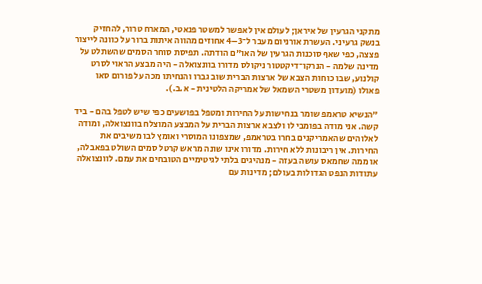מתקני הגרעין של איראן; לעולם אין לאפשר למשטר פנאטי, המארח טרור, להחזיק בנשק גרעיני. העשרת אורניום מעבר ל־3–4 אחוזים מהווה איתות ברור על כוונה לייצור פצצה, כפי שאף סוכנות הגרעין של האו"ם הודתה. תפיסת סוחר הסמים שהשתלט על מדינה שלמה - הנרקו־דיקטטור ניקולס מדורו בוונצואלה - היה מבצע הראוי לסרט קולנוע, שבו כוחות הצבא של ארצות הברית שוב גברו והנחיתו מכה על פורום סאו פאולו (מועדון משטרי השמאל של אמריקה הלטינית - א.ב.).

"הנשיא טראמפ שומר בנחישות על החירות ומטפל בפושעים כפי שיש לטפל בהם - ביד קשה. אני מודה בפומבי לו ולצבא ארצות הברית על המבצע המוצלח בוונצואלה, ומודה לאלוהים שהאמריקנים בחרו בטראמפ, שמצפונו המוסרי ואומץ לבו משיבים את החירות. אין ריבונות ללא חירות. מדורו אינו שונה מראש קרטל סמים השולט בפאבלה, או ממה שחמאס עושה בעזה - מנהיגים בלתי לגיטימיים הטובחים את עמם. לוונצואלה עתודות הנפט הגדולות בעולם; מדינות עם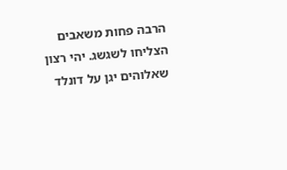הרבה פחות משאבים הצליחו לשגשג. יהי רצון שאלוהים יגן על דונלד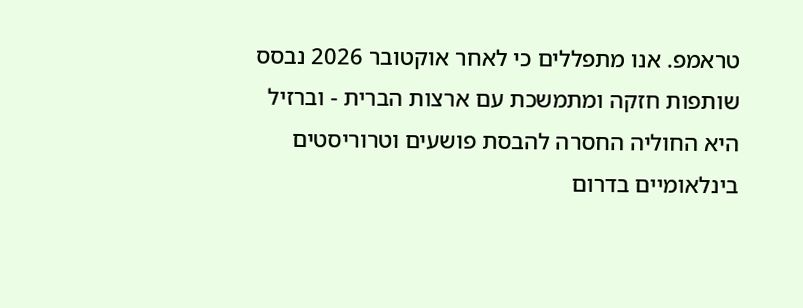טראמפ. אנו מתפללים כי לאחר אוקטובר 2026 נבסס שותפות חזקה ומתמשכת עם ארצות הברית - וברזיל היא החוליה החסרה להבסת פושעים וטרוריסטים בינלאומיים בדרום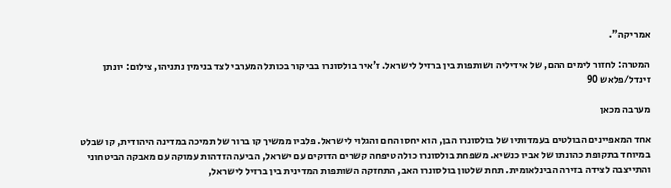אמריקה".

המטרה: לחזור לימים ההם, של אידיליה ושותפות בין ברזיל לישראל. ז'איר בולסונרו בביקור בכותל המערבי לצד בנימין נתניהו, צילום: יונתן זינדל/פלאש 90

מערבה מכאן

אחד המאפיינים הבולטים בעמדותיו של בולסונרו הבן, הוא יחסו החם והגלוי לישראל. פלביו ממשיך קו ברור של תמיכה במדינה היהודית, קו שבלט במיוחד בתקופת כהונתו של אביו כנשיא. משפחת בולסונרו כולה טיפחה קשרים הדוקים עם ישראל, הביעה הזדהות עמוקה עם מאבקה הביטחוני והתייצבה לצידה בזירה הבינלאומית. תחת שלטון בולסונרו האב, התחזקה השותפות המדינית בין ברזיל לישראל,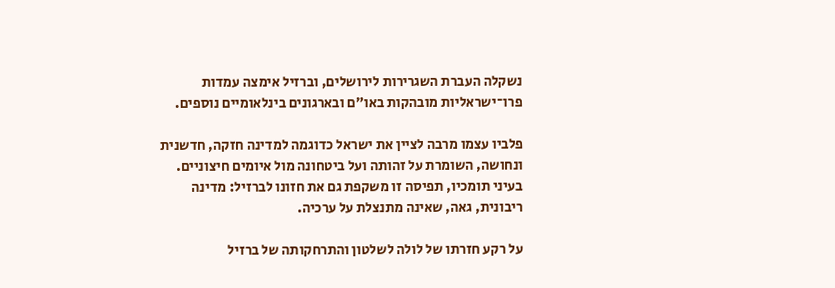נשקלה העברת השגרירות לירושלים, וברזיל אימצה עמדות פרו־ישראליות מובהקות באו״ם ובארגונים בינלאומיים נוספים.

פלביו עצמו מרבה לציין את ישראל כדוגמה למדינה חזקה, חדשנית ונחושה, השומרת על זהותה ועל ביטחונה מול איומים חיצוניים. בעיני תומכיו, תפיסה זו משקפת גם את חזונו לברזיל: מדינה ריבונית, גאה, שאינה מתנצלת על ערכיה.

על רקע חזרתו של לולה לשלטון והתרחקותה של ברזיל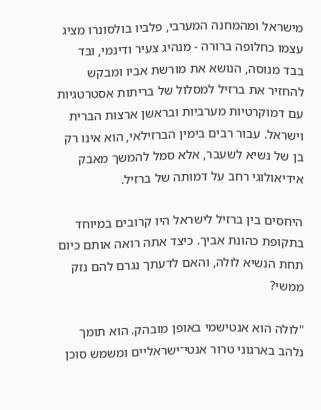מישראל ומהמחנה המערבי, פלביו בולסונרו מציג עצמו כחלופה ברורה - מנהיג צעיר ודינמי, ובד בבד מנוסה, הנושא את מורשת אביו ומבקש להחזיר את ברזיל למסלול של בריתות אסטרטגיות עם דמוקרטיות מערביות ובראשן ארצות הברית וישראל. עבור רבים בימין הברזילאי, הוא אינו רק בן של נשיא לשעבר, אלא סמל להמשך מאבק אידיאולוגי רחב על דמותה של ברזיל.

היחסים בין ברזיל לישראל היו קרובים במיוחד בתקופת כהונת אביך. כיצד אתה רואה אותם כיום תחת הנשיא לולה, והאם לדעתך נגרם להם נזק ממשי?

"לולה הוא אנטישמי באופן מובהק. הוא תומך נלהב בארגוני טרור אנטי־ישראליים ומשמש סוכן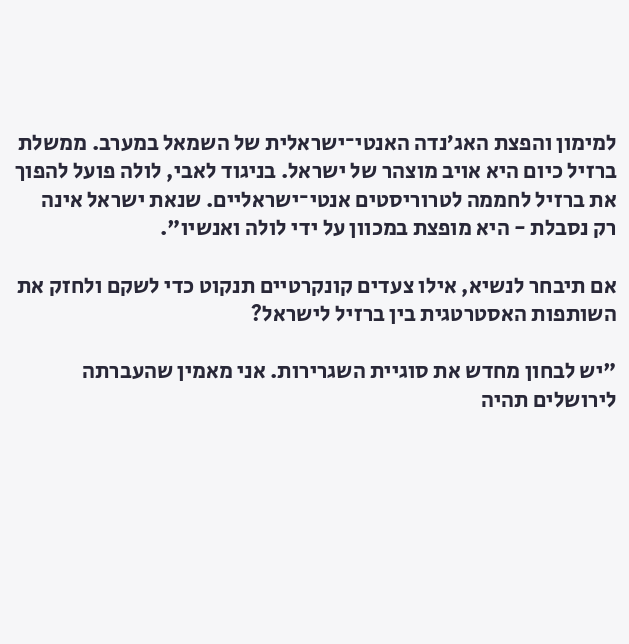למימון והפצת האג’נדה האנטי־ישראלית של השמאל במערב. ממשלת ברזיל כיום היא אויב מוצהר של ישראל. בניגוד לאבי, לולה פועל להפוך את ברזיל לחממה לטרוריסטים אנטי־ישראליים. שנאת ישראל אינה רק נסבלת - היא מופצת במכוון על ידי לולה ואנשיו".

אם תיבחר לנשיא, אילו צעדים קונקרטיים תנקוט כדי לשקם ולחזק את השותפות האסטרטגית בין ברזיל לישראל?

"יש לבחון מחדש את סוגיית השגרירות. אני מאמין שהעברתה לירושלים תהיה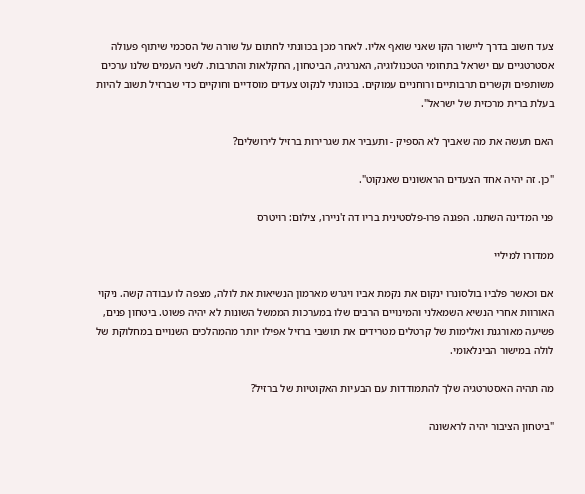צעד חשוב בדרך ליישור הקו שאני שואף אליו. לאחר מכן בכוונתי לחתום על שורה של הסכמי שיתוף פעולה אסטרטגיים עם ישראל בתחומי הטכנולוגיה, האנרגיה, הביטחון, החקלאות והתרבות. לשני העמים שלנו ערכים משותפים וקשרים תרבותיים ורוחניים עמוקים. בכוונתי לנקוט צעדים מוסדיים וחוקיים כדי שברזיל תשוב להיות בעלת ברית מרכזית של ישראל".

האם תעשה את מה שאביך לא הספיק - ותעביר את שגרירות ברזיל לירושלים?

"כן. זה יהיה אחד הצעדים הראשונים שאנקוט".

פני המדינה השתנו. הפגנה פרו-פלסטינית בריו דה ז'ניירו, צילום: רויטרס

ממדורו למיליי

אם וכאשר פלביו בולסונרו ינקום את נקמת אביו ויגרש מארמון הנשיאות את לולה, מצפה לו עבודה קשה. ניקוי האורוות אחרי הנשיא השמאלני והמינויים הרבים שלו במערכות הממשל השונות לא יהיה פשוט. ביטחון פנים, פשיעה מאורגנת ואלימות של קרטלים מטרידים את תושבי ברזיל אפילו יותר מהמהלכים השנויים במחלוקת של לולה במישור הבינלאומי.

מה תהיה האסטרטגיה שלך להתמודדות עם הבעיות האקוטיות של ברזיל?

"ביטחון הציבור יהיה לראשונה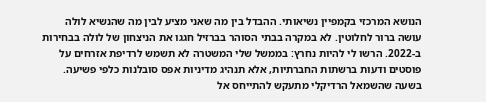הנושא המרכזי בקמפיין נשיאותי. ההבדל בין מה שאני מציע לבין מה שהנשיא לולה עושה ברור לחלוטין. לא במקרה בבתי הסוהר בברזיל חגגו את הניצחון של לולה בבחירות ב-2022. הרשו לי להיות נחרץ: בממשל שלי המשטרה לא תשמש לרדיפת אזרחים על פוסטים ודעות ברשתות החברתיות, אלא תנהיג מדיניות אפס סובלנות כלפי פשיעה. בשעה שהשמאל הרדיקלי מתעקש להתייחס אל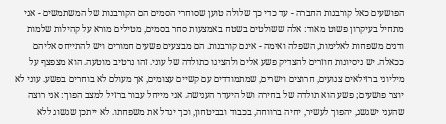הפושעים כאל קורבנות החברה - עד כדי כך שלולה טוען שסוחרי הסמים הם הקורבנות של המשתמשים - אני מתחיל בעיקרון פשוט מאוד: אלה ששולטים בשטח באמצעות סחר בסמים, מטילים מורא על קהילות שלמות ודנים משפחות לאלימות, השפלה ואימה - אינם קורבנות. הם מבצעים פשעים חמורים ויש להתייחס אליהם ככאלה. יש ניסיונות חוזרים להצדיק פשע אלים ולהציגו כתולדה של עוני. זהו נרטיב מוטעה. הוא מצפצף על מיליוני ברזילאים צנועים, חרוצים וישרים, שמתמודדים עם קשיים עצומים, אך מעולם לא בוחרים בפשע. עוני לא יוצר פושעים; פשע הוא תולדה של בחירה ושל היעדר הענישה. אני מייחל עבור ברזיל למצב הפוך: אני רוצה שהעני ישגשג, יהפוך לעשיר, יחיה ברווחה, בכבוד ובביטחון, וכך יגדל את משפחתו. לא ייתכן שגשוג ללא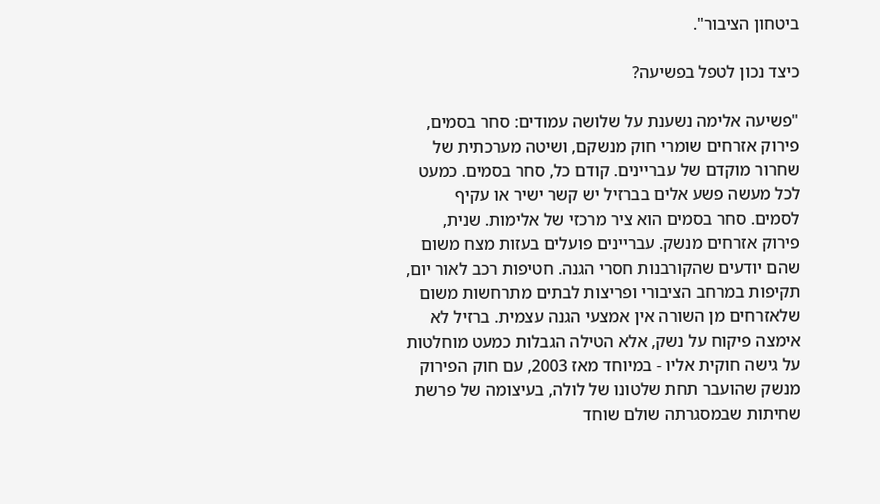ביטחון הציבור".

כיצד נכון לטפל בפשיעה?

"פשיעה אלימה נשענת על שלושה עמודים: סחר בסמים, פירוק אזרחים שומרי חוק מנשקם, ושיטה מערכתית של שחרור מוקדם של עבריינים. קודם כל, סחר בסמים. כמעט לכל מעשה פשע אלים בברזיל יש קשר ישיר או עקיף לסמים. סחר בסמים הוא ציר מרכזי של אלימות. שנית, פירוק אזרחים מנשק. עבריינים פועלים בעזות מצח משום שהם יודעים שהקורבנות חסרי הגנה. חטיפות רכב לאור יום, תקיפות במרחב הציבורי ופריצות לבתים מתרחשות משום שלאזרחים מן השורה אין אמצעי הגנה עצמית. ברזיל לא אימצה פיקוח על נשק, אלא הטילה הגבלות כמעט מוחלטות על גישה חוקית אליו - במיוחד מאז 2003, עם חוק הפירוק מנשק שהועבר תחת שלטונו של לולה, בעיצומה של פרשת שחיתות שבמסגרתה שולם שוחד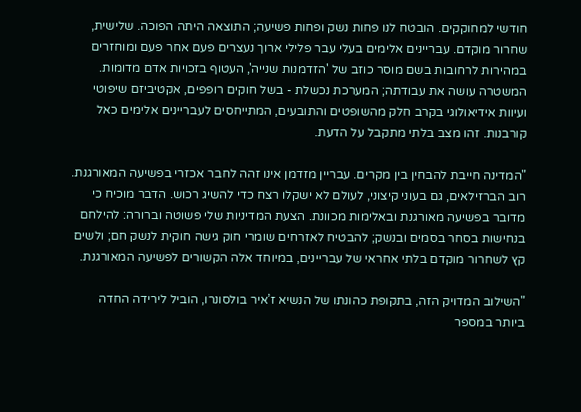חודשי למחוקקים. הובטח לנו פחות נשק ופחות פשיעה; התוצאה היתה הפוכה. שלישית, שחרור מוקדם. עבריינים אלימים בעלי עבר פלילי ארוך נעצרים פעם אחר פעם ומוחזרים במהירות לרחובות בשם מוסר כוזב של 'הזדמנות שנייה', העטוף בזכויות אדם מדומות. המשטרה עושה את עבודתה; המערכת נכשלת - בשל חוקים רופפים, אקטיביזם שיפוטי ועיוות אידיאולוגי בקרב חלק מהשופטים והתובעים, המתייחסים לעבריינים אלימים כאל קורבנות. זהו מצב בלתי מתקבל על הדעת.

"המדינה חייבת להבחין בין מקרים. עבריין מזדמן אינו זהה לחבר אכזרי בפשיעה המאורגנת. רוב הברזילאים, גם בעוני קיצוני, לעולם לא ישקלו רצח כדי להשיג רכוש. הדבר מוכיח כי מדובר בפשיעה מאורגנת ובאלימות מכוונת. הצעת המדיניות שלי פשוטה וברורה: להילחם בנחישות בסחר בסמים ובנשק; להבטיח לאזרחים שומרי חוק גישה חוקית לנשק חם; ולשים קץ לשחרור מוקדם בלתי אחראי של עבריינים, במיוחד אלה הקשורים לפשיעה המאורגנת.

"השילוב המדויק הזה, בתקופת כהונתו של הנשיא ז’איר בולסונרו, הוביל לירידה החדה ביותר במספר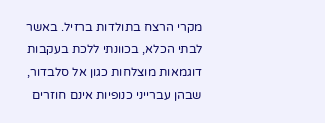מקרי הרצח בתולדות ברזיל. באשר לבתי הכלא, בכוונתי ללכת בעקבות דוגמאות מוצלחות כגון אל סלבדור, שבהן עברייני כנופיות אינם חוזרים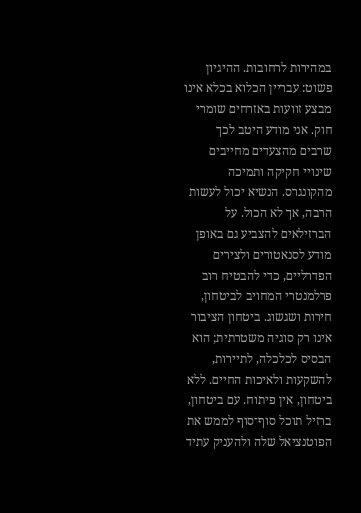במהירות לרחובות. ההיגיון פשוט: עבריין הכלוא בכלא אינו מבצע זוועות באזרחים שומרי חוק. אני מודע היטב לכך שרבים מהצעדים מחייבים שינויי חקיקה ותמיכה מהקונגרס. הנשיא יכול לעשות הרבה, אך לא הכול. על הברזילאים להצביע גם באופן מודע לסנאטורים ולצירים הפדרליים, כדי להבטיח רוב פרלמנטרי המחויב לביטחון, חירות ושגשוג. ביטחון הציבור אינו רק סוגיה משטרתית; הוא הבסיס לכלכלה, לתיירות, להשקעות ולאיכות החיים. ללא ביטחון, אין פיתוח. עם ביטחון, ברזיל תוכל סוף־סוף לממש את הפוטנציאל שלה ולהעניק עתיד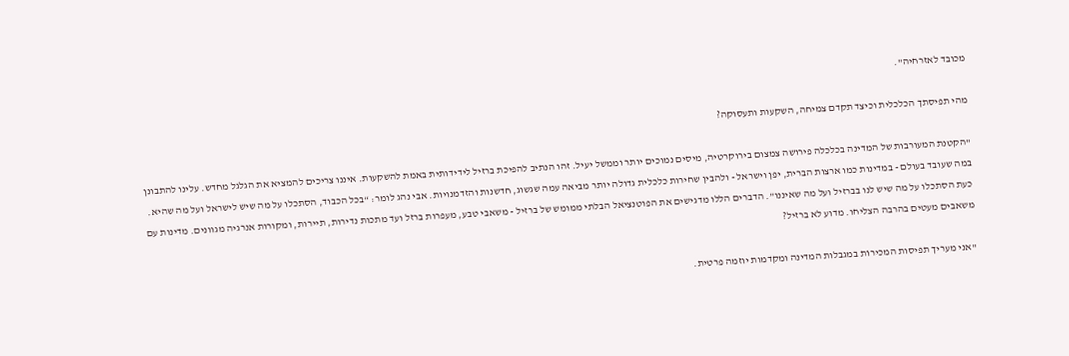מכובד לאזרחיה".

מהי תפיסתך הכלכלית וכיצד תקדם צמיחה, השקעות ותעסוקה?

"הקטנת המעורבות של המדינה בכלכלה פירושה צמצום בירוקרטיה, מיסים נמוכים יותר וממשל יעיל. זהו הנתיב להפיכת ברזיל לידידותית באמת להשקעות. איננו צריכים להמציא את הגלגל מחדש. עלינו להתבונן במה שעובד בעולם - במדינות כמו ארצות הברית, יפן וישראל - ולהבין שחירות כלכלית גדולה יותר מביאה עמה שגשוג, חדשנות והזדמנויות. אבי נהג לומר: “בכל הכבוד, הסתכלו על מה שיש לישראל ועל מה שהיא. כעת הסתכלו על מה שיש לנו בברזיל ועל מה שאיננו”. הדברים הללו מדגישים את הפוטנציאל הבלתי ממומש של ברזיל - משאבי טבע, מעפרות ברזל ועד מתכות נדירות, תיירות, ומקורות אנרגיה מגוונים. מדינות עם משאבים מעטים בהרבה הצליחו. מדוע לא ברזיל?

"אני מעריך תפיסות המכירוֹת במגבלות המדינה ומקדמות יוזמה פרטית.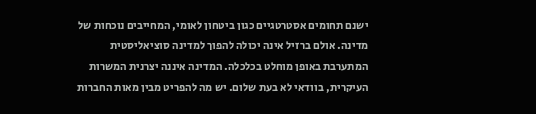ישנם תחומים אסטרטגיים כגון ביטחון לאומי, המחייבים נוכחות של מדינה. אולם ברזיל אינה יכולה להפוך למדינה סוציאליסטית המתערבת באופן מוחלט בכלכלה. המדינה איננה יצרנית המשרות העיקרית, בוודאי לא בעת שלום. יש מה להפריט מבין מאות החברות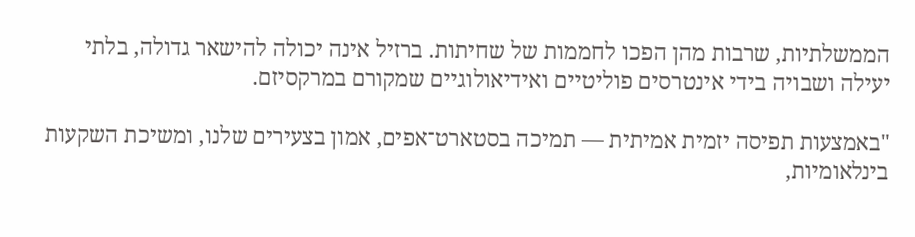הממשלתיות, שרבות מהן הפכו לחממות של שחיתות. ברזיל אינה יכולה להישאר גדולה, בלתי יעילה ושבויה בידי אינטרסים פוליטיים ואידיאולוגיים שמקורם במרקסיזם.

"באמצעות תפיסה יזמית אמיתית — תמיכה בסטארט־אפים, אמון בצעירים שלנו, ומשיכת השקעות בינלאומיות,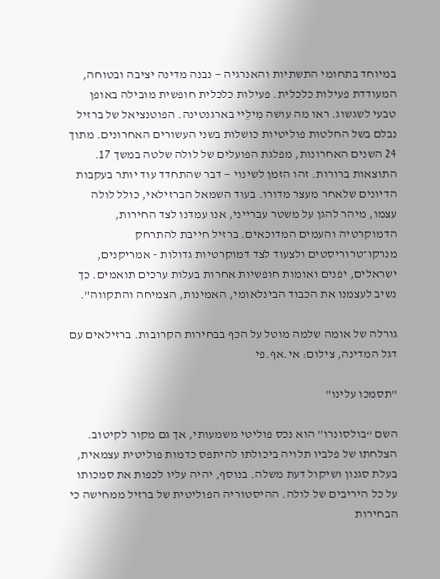במיוחד בתחומי התשתיות והאנרגיה — נבנה מדינה יציבה ובטוחה, המעודדת פעילות כלכלית. פעילות כלכלית חופשית מובילה באופן טבעי לשגשוג. ראו מה עושה מִילֵיי בארגנטינה. הפוטנציאל של ברזיל נבלם בשל החלטות פוליטיות כושלות בשני העשורים האחרונים. מתוך 24 השנים האחרונות, מפלגת הפועלים של לולה שלטה במשך 17. התוצאות ברורות. זהו הזמן לשינוי — דבר שהתחדד עוד יותר בעקבות הדיונים שלאחר מעצר מדורו. בעוד השמאל הברזילאי, כולל לולה עצמו, מיהר להגן על משטר עברייני, אנו עמדנו לצד החירות, הדמוקרטיה והעמים המדוכאים. ברזיל חייבת להתרחק מנרקו־טרוריסטים ולצעוד לצד דמוקרטיות גדולות - אמריקנים, ישראלים, יפנים ואומות חופשיות אחרות בעלות ערכים תואמים. כך נשיב לעצמנו את הכבוד הבינלאומי, האמינות, הצמיחה והתקווה".

גורלה של אומה שלמה מוטל על הכף בבחירות הקרובות. ברזילאים עם דגל המדינה, צילום: אי.אף.פי

"תסמכו עלינו"

השם “בולסונרו” הוא נכס פוליטי משמעותי, אך גם מקור לקיטוב. הצלחתו של פלביו תלויה ביכולתו להיתפס כדמות פוליטית עצמאית, בעלת סגנון ושיקול דעת משלה. בנוסף, יהיה עליו לכפות את סמכותו על כל היריבים של לולה. ההיסטוריה הפוליטית של ברזיל ממחישה כי הבחירות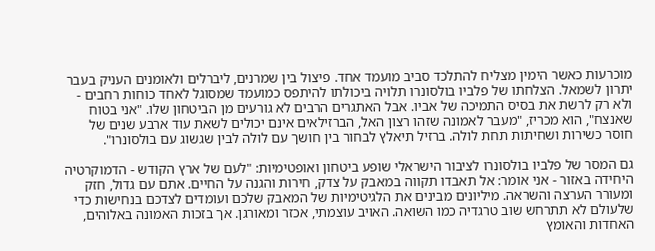מוכרעות כאשר הימין מצליח להתלכד סביב מועמד אחד. פיצול בין שמרנים, ליברלים ולאומנים העניק בעבר יתרון לשמאל. הצלחתו של פלביו בולסונרו תלויה ביכולתו להיתפס כמועמד שמסוגל לאחד כוחות רחבים - ולא רק לרשת את בסיס התמיכה של אביו. אבל האתגרים הרבים לא גורעים מן הביטחון שלו. "אני בטוח שאנצח", הוא מכריז, "מעבר לאמונה שזהו רצון האל, הברזילאים אינם יכולים לשאת עוד ארבע שנים של חוסר כשירות ושחיתות תחת לולה. ברזיל תיאלץ לבחור בין חושך עם לולה לבין שגשוג עם בולסונרו".

גם המסר של פלביו בולסונרו לציבור הישראלי שופע ביטחון ואופטימיות: "לעם של ארץ הקודש - הדמוקרטיה היחידה באזור - אני אומר: אל תאבדו תקווה במאבק על צדק, חירות והגנה על החיים. אתם עם גדול, חזק ומעורר הערצה והשראה. מיליונים מבינים את הלגיטימיות של המאבק שלכם ועומדים לצדכם בנחישות כדי שלעולם לא תתרחש שוב טרגדיה כמו השואה. האויב עוצמתי, אכזר ומאורגן. אך בזכות האמונה באלוהים, האחדות והאומץ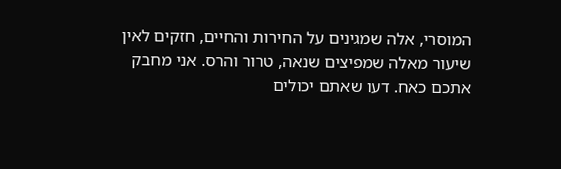המוסרי, אלה שמגינים על החירות והחיים, חזקים לאין שיעור מאלה שמפיצים שנאה, טרור והרס. אני מחבק אתכם כאח. דעו שאתם יכולים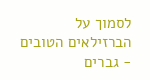לסמוך על הברזילאים הטובים - גברים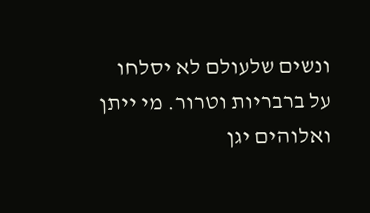ונשים שלעולם לא יסלחו על ברבריות וטרור. מי ייתן ואלוהים יגן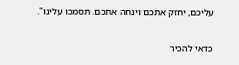עליכם, יחזק אתכם וינחה אתכם. תסמכו עלינו".

כדאי להכיר